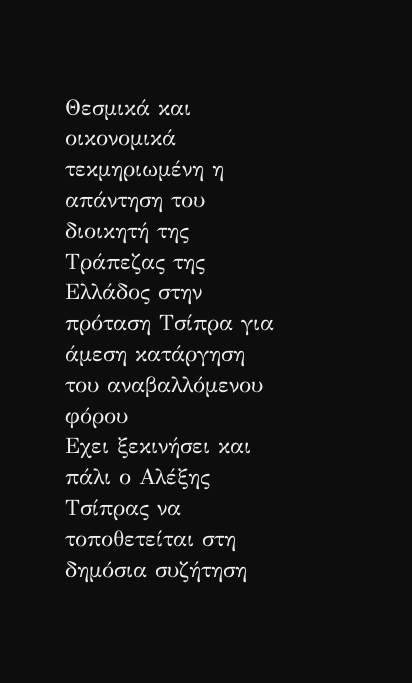Θεσμικά και οικονομικά τεκμηριωμένη η απάντηση του διοικητή της Τράπεζας της Ελλάδος στην πρόταση Τσίπρα για άμεση κατάργηση του αναβαλλόμενου φόρου
Εχει ξεκινήσει και πάλι ο Αλέξης Τσίπρας να τοποθετείται στη δημόσια συζήτηση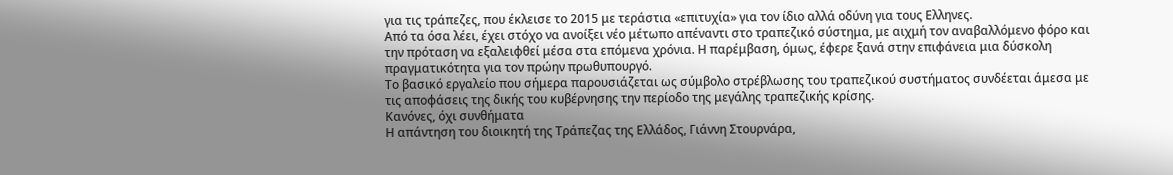για τις τράπεζες, που έκλεισε το 2015 με τεράστια «επιτυχία» για τον ίδιο αλλά οδύνη για τους Ελληνες.
Από τα όσα λέει, έχει στόχο να ανοίξει νέο μέτωπο απέναντι στο τραπεζικό σύστημα, με αιχμή τον αναβαλλόμενο φόρο και την πρόταση να εξαλειφθεί μέσα στα επόμενα χρόνια. Η παρέμβαση, όμως, έφερε ξανά στην επιφάνεια μια δύσκολη πραγματικότητα για τον πρώην πρωθυπουργό.
Το βασικό εργαλείο που σήμερα παρουσιάζεται ως σύμβολο στρέβλωσης του τραπεζικού συστήματος συνδέεται άμεσα με τις αποφάσεις της δικής του κυβέρνησης την περίοδο της μεγάλης τραπεζικής κρίσης.
Κανόνες, όχι συνθήματα
Η απάντηση του διοικητή της Τράπεζας της Ελλάδος, Γιάννη Στουρνάρα,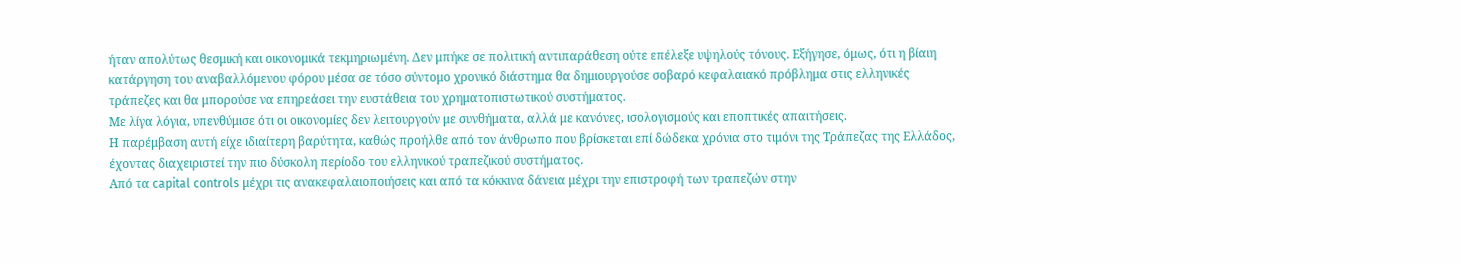ήταν απολύτως θεσμική και οικονομικά τεκμηριωμένη. Δεν μπήκε σε πολιτική αντιπαράθεση ούτε επέλεξε υψηλούς τόνους. Εξήγησε, όμως, ότι η βίαιη κατάργηση του αναβαλλόμενου φόρου μέσα σε τόσο σύντομο χρονικό διάστημα θα δημιουργούσε σοβαρό κεφαλαιακό πρόβλημα στις ελληνικές τράπεζες και θα μπορούσε να επηρεάσει την ευστάθεια του χρηματοπιστωτικού συστήματος.
Με λίγα λόγια, υπενθύμισε ότι οι οικονομίες δεν λειτουργούν με συνθήματα, αλλά με κανόνες, ισολογισμούς και εποπτικές απαιτήσεις.
Η παρέμβαση αυτή είχε ιδιαίτερη βαρύτητα, καθώς προήλθε από τον άνθρωπο που βρίσκεται επί δώδεκα χρόνια στο τιμόνι της Τράπεζας της Ελλάδος, έχοντας διαχειριστεί την πιο δύσκολη περίοδο του ελληνικού τραπεζικού συστήματος.
Από τα capital controls μέχρι τις ανακεφαλαιοποιήσεις και από τα κόκκινα δάνεια μέχρι την επιστροφή των τραπεζών στην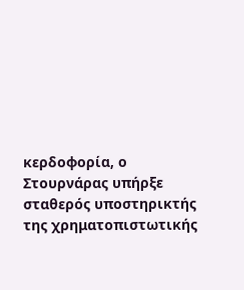κερδοφορία, ο Στουρνάρας υπήρξε σταθερός υποστηρικτής της χρηματοπιστωτικής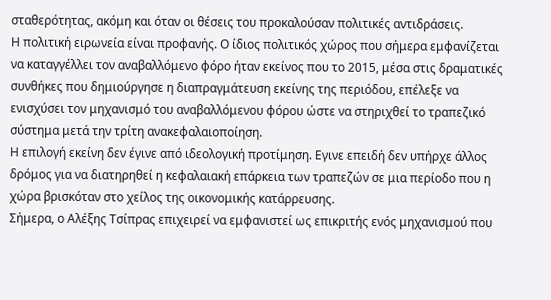σταθερότητας, ακόμη και όταν οι θέσεις του προκαλούσαν πολιτικές αντιδράσεις.
Η πολιτική ειρωνεία είναι προφανής. Ο ίδιος πολιτικός χώρος που σήμερα εμφανίζεται να καταγγέλλει τον αναβαλλόμενο φόρο ήταν εκείνος που το 2015, μέσα στις δραματικές συνθήκες που δημιούργησε η διαπραγμάτευση εκείνης της περιόδου, επέλεξε να ενισχύσει τον μηχανισμό του αναβαλλόμενου φόρου ώστε να στηριχθεί το τραπεζικό σύστημα μετά την τρίτη ανακεφαλαιοποίηση.
Η επιλογή εκείνη δεν έγινε από ιδεολογική προτίμηση. Εγινε επειδή δεν υπήρχε άλλος δρόμος για να διατηρηθεί η κεφαλαιακή επάρκεια των τραπεζών σε μια περίοδο που η χώρα βρισκόταν στο χείλος της οικονομικής κατάρρευσης.
Σήμερα, ο Αλέξης Τσίπρας επιχειρεί να εμφανιστεί ως επικριτής ενός μηχανισμού που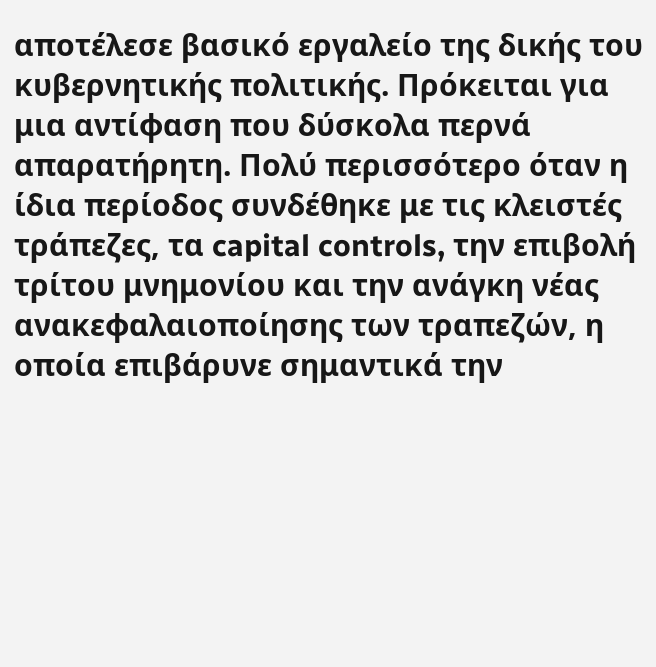αποτέλεσε βασικό εργαλείο της δικής του κυβερνητικής πολιτικής. Πρόκειται για μια αντίφαση που δύσκολα περνά απαρατήρητη. Πολύ περισσότερο όταν η ίδια περίοδος συνδέθηκε με τις κλειστές τράπεζες, τα capital controls, την επιβολή τρίτου μνημονίου και την ανάγκη νέας ανακεφαλαιοποίησης των τραπεζών, η οποία επιβάρυνε σημαντικά την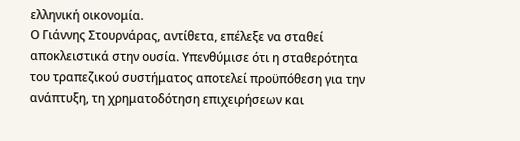ελληνική οικονομία.
Ο Γιάννης Στουρνάρας, αντίθετα, επέλεξε να σταθεί αποκλειστικά στην ουσία. Υπενθύμισε ότι η σταθερότητα του τραπεζικού συστήματος αποτελεί προϋπόθεση για την ανάπτυξη, τη χρηματοδότηση επιχειρήσεων και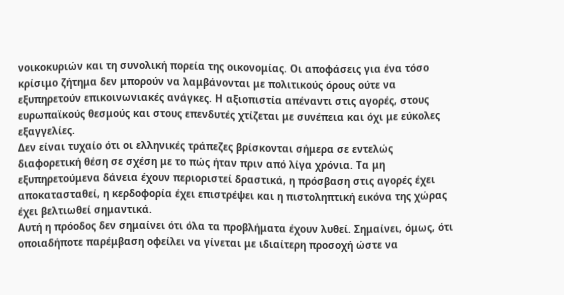νοικοκυριών και τη συνολική πορεία της οικονομίας. Οι αποφάσεις για ένα τόσο κρίσιμο ζήτημα δεν μπορούν να λαμβάνονται με πολιτικούς όρους ούτε να εξυπηρετούν επικοινωνιακές ανάγκες. Η αξιοπιστία απέναντι στις αγορές, στους ευρωπαϊκούς θεσμούς και στους επενδυτές χτίζεται με συνέπεια και όχι με εύκολες εξαγγελίες.
Δεν είναι τυχαίο ότι οι ελληνικές τράπεζες βρίσκονται σήμερα σε εντελώς διαφορετική θέση σε σχέση με το πώς ήταν πριν από λίγα χρόνια. Τα μη εξυπηρετούμενα δάνεια έχουν περιοριστεί δραστικά, η πρόσβαση στις αγορές έχει αποκατασταθεί, η κερδοφορία έχει επιστρέψει και η πιστοληπτική εικόνα της χώρας έχει βελτιωθεί σημαντικά.
Αυτή η πρόοδος δεν σημαίνει ότι όλα τα προβλήματα έχουν λυθεί. Σημαίνει, όμως, ότι οποιαδήποτε παρέμβαση οφείλει να γίνεται με ιδιαίτερη προσοχή ώστε να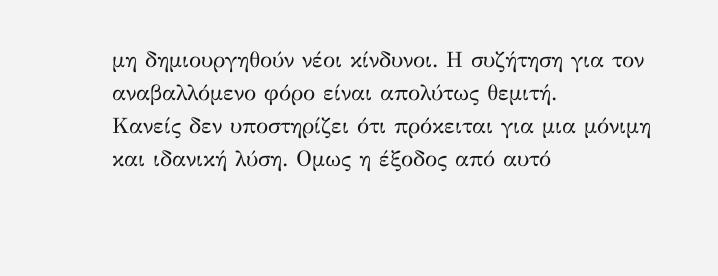μη δημιουργηθούν νέοι κίνδυνοι. Η συζήτηση για τον αναβαλλόμενο φόρο είναι απολύτως θεμιτή.
Κανείς δεν υποστηρίζει ότι πρόκειται για μια μόνιμη και ιδανική λύση. Ομως η έξοδος από αυτό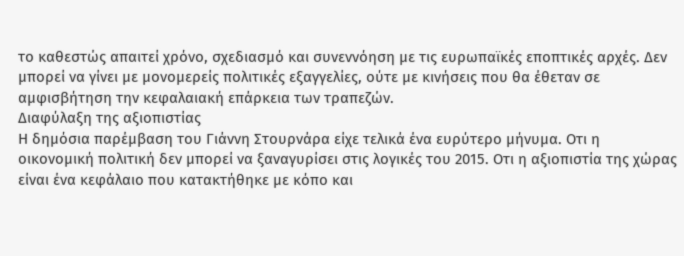το καθεστώς απαιτεί χρόνο, σχεδιασμό και συνεννόηση με τις ευρωπαϊκές εποπτικές αρχές. Δεν μπορεί να γίνει με μονομερείς πολιτικές εξαγγελίες, ούτε με κινήσεις που θα έθεταν σε αμφισβήτηση την κεφαλαιακή επάρκεια των τραπεζών.
Διαφύλαξη της αξιοπιστίας
Η δημόσια παρέμβαση του Γιάννη Στουρνάρα είχε τελικά ένα ευρύτερο μήνυμα. Οτι η οικονομική πολιτική δεν μπορεί να ξαναγυρίσει στις λογικές του 2015. Οτι η αξιοπιστία της χώρας είναι ένα κεφάλαιο που κατακτήθηκε με κόπο και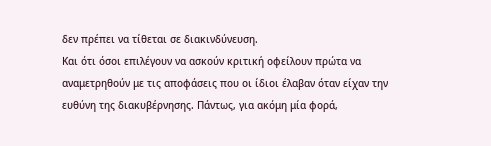δεν πρέπει να τίθεται σε διακινδύνευση.
Και ότι όσοι επιλέγουν να ασκούν κριτική οφείλουν πρώτα να αναμετρηθούν με τις αποφάσεις που οι ίδιοι έλαβαν όταν είχαν την ευθύνη της διακυβέρνησης. Πάντως, για ακόμη μία φορά,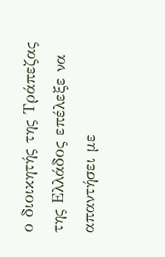ο διοικητής της Τράπεζας της Ελλάδος επέλεξε να απαντήσει με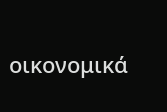οικονομικά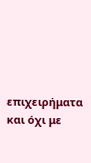επιχειρήματα και όχι με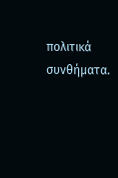πολιτικά συνθήματα.